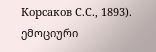Корсаков С.С., 1893). ემოციური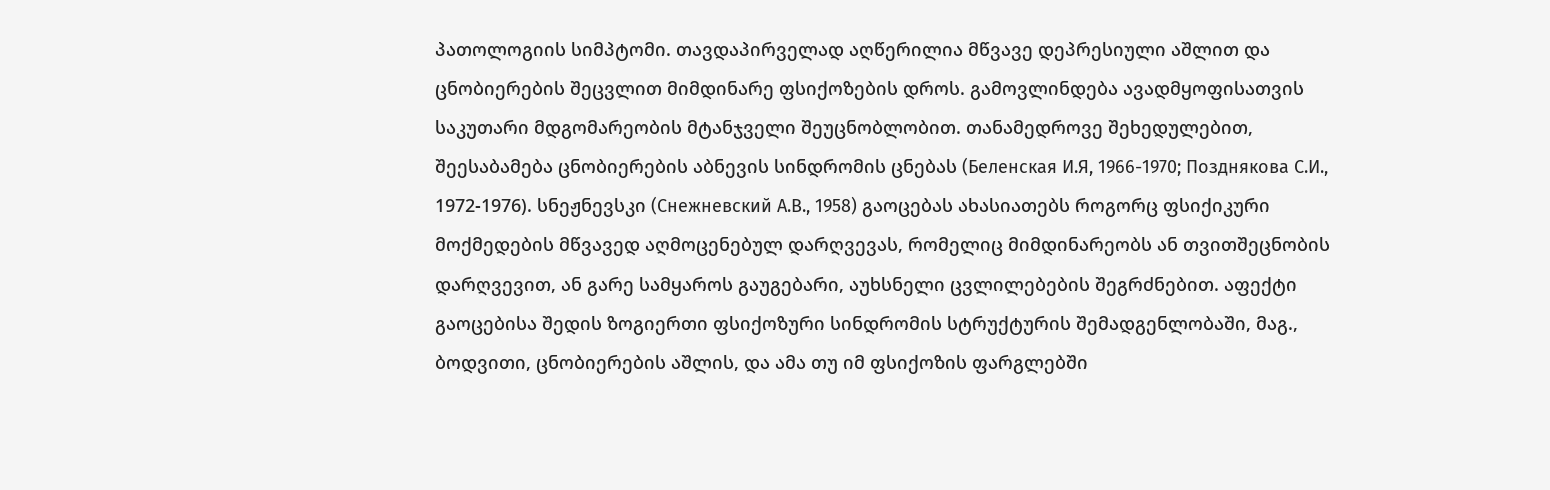პათოლოგიის სიმპტომი. თავდაპირველად აღწერილია მწვავე დეპრესიული აშლით და ცნობიერების შეცვლით მიმდინარე ფსიქოზების დროს. გამოვლინდება ავადმყოფისათვის საკუთარი მდგომარეობის მტანჯველი შეუცნობლობით. თანამედროვე შეხედულებით, შეესაბამება ცნობიერების აბნევის სინდრომის ცნებას (Беленская И.Я, 1966-1970; Позднякова С.И., 1972-1976). სნეჟნევსკი (Снежневский А.В., 1958) გაოცებას ახასიათებს როგორც ფსიქიკური მოქმედების მწვავედ აღმოცენებულ დარღვევას, რომელიც მიმდინარეობს ან თვითშეცნობის დარღვევით, ან გარე სამყაროს გაუგებარი, აუხსნელი ცვლილებების შეგრძნებით. აფექტი გაოცებისა შედის ზოგიერთი ფსიქოზური სინდრომის სტრუქტურის შემადგენლობაში, მაგ., ბოდვითი, ცნობიერების აშლის, და ამა თუ იმ ფსიქოზის ფარგლებში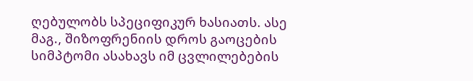ღებულობს სპეციფიკურ ხასიათს. ასე მაგ., შიზოფრენიის დროს გაოცების სიმპტომი ასახავს იმ ცვლილებების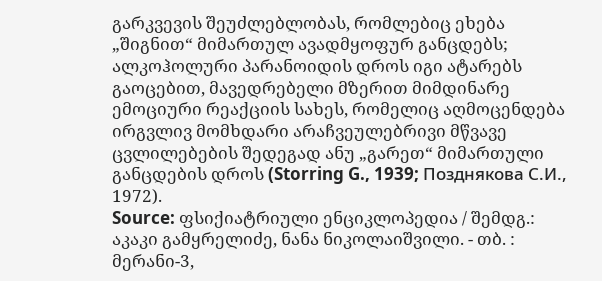გარკვევის შეუძლებლობას, რომლებიც ეხება „შიგნით“ მიმართულ ავადმყოფურ განცდებს; ალკოჰოლური პარანოიდის დროს იგი ატარებს გაოცებით, მავედრებელი მზერით მიმდინარე ემოციური რეაქციის სახეს, რომელიც აღმოცენდება ირგვლივ მომხდარი არაჩვეულებრივი მწვავე ცვლილებების შედეგად ანუ „გარეთ“ მიმართული განცდების დროს (Storring G., 1939; Позднякова С.И., 1972).
Source: ფსიქიატრიული ენციკლოპედია / შემდგ.: აკაკი გამყრელიძე, ნანა ნიკოლაიშვილი. - თბ. : მერანი-3,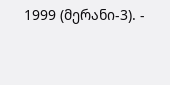1999 (მერანი-3). -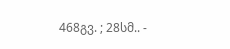468გვ. ; 28სმ.. -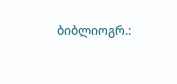ბიბლიოგრ.: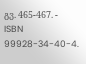გვ. 465-467. - ISBN 99928-34-40-4.